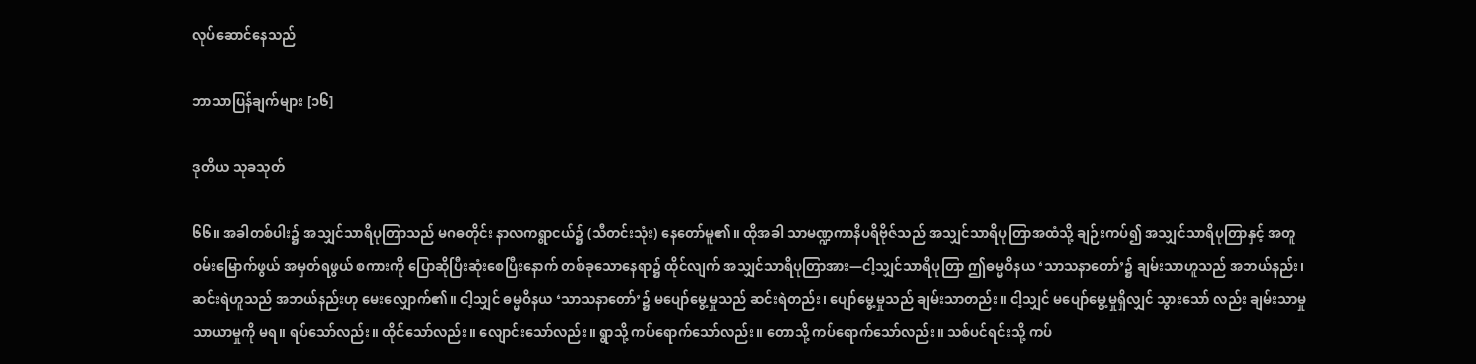လုပ်ဆောင်နေသည်

ဘာသာပြန်ချက်များ [၁၆]

ဒုတိယ သုခသုတ်

၆၆။ အခါတစ်ပါး၌ အသျှင်သာရိပုတြာသည် မဂဓတိုင်း နာလကရွာငယ်၌ (သီတင်းသုံး) နေတော်မူ၏။ ထိုအခါ သာမဏ္ဍကာနိပရိဗိုဇ်သည် အသျှင်သာရိပုတြာအထံသို့ ချဉ်းကပ်၍ အသျှင်သာရိပုတြာနှင့် အတူ ဝမ်းမြောက်ဖွယ် အမှတ်ရဖွယ် စကားကို ပြောဆိုပြီးဆုံးစေပြီးနောက် တစ်ခုသောနေရာ၌ ထိုင်လျက် အသျှင်သာရိပုတြာအား—ငါ့သျှင်သာရိပုတြာ ဤဓမ္မဝိနယ ‘သာသနာတော်’၌ ချမ်းသာဟူသည် အဘယ်နည်း၊ ဆင်းရဲဟူသည် အဘယ်နည်းဟု မေးလျှောက်၏။ ငါ့သျှင် ဓမ္မဝိနယ ‘သာသနာတော်’၌ မပျော်မွေ့မှုသည် ဆင်းရဲတည်း၊ ပျော်မွေ့မှုသည် ချမ်းသာတည်း။ ငါ့သျှင် မပျော်မွေ့မှုရှိလျှင် သွားသော် လည်း ချမ်းသာမှု သာယာမှုကို မရ။ ရပ်သော်လည်း။ ထိုင်သော်လည်း။ လျောင်းသော်လည်း။ ရွာသို့ ကပ်ရောက်သော်လည်း။ တောသို့ ကပ်ရောက်သော်လည်း။ သစ်ပင်ရင်းသို့ ကပ်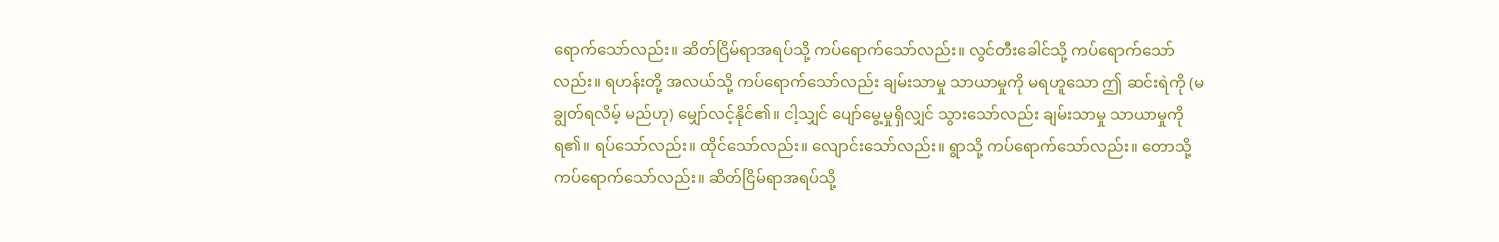ရောက်သော်လည်း။ ဆိတ်ငြိမ်ရာအရပ်သို့ ကပ်ရောက်သော်လည်း။ လွင်တီးခေါင်သို့ ကပ်ရောက်သော်လည်း။ ရဟန်းတို့ အလယ်သို့ ကပ်ရောက်သော်လည်း ချမ်းသာမှု သာယာမှုကို မရဟူသော ဤ ဆင်းရဲကို (မချွတ်ရလိမ့် မည်ဟု) မျှော်လင့်နိုင်၏။ ငါ့သျှင် ပျော်မွေ့မှုရှိလျှင် သွားသော်လည်း ချမ်းသာမှု သာယာမှုကို ရ၏။ ရပ်သော်လည်း။ ထိုင်သော်လည်း။ လျောင်းသော်လည်း။ ရွာသို့ ကပ်ရောက်သော်လည်း။ တောသို့ ကပ်ရောက်သော်လည်း။ ဆိတ်ငြိမ်ရာအရပ်သို့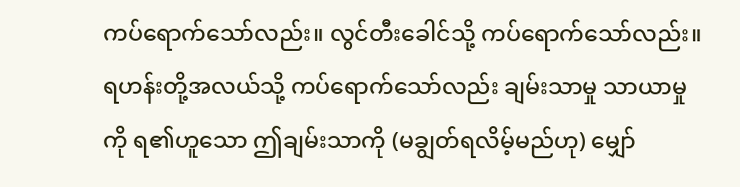ကပ်ရောက်သော်လည်း။ လွင်တီးခေါင်သို့ ကပ်ရောက်သော်လည်း။ ရဟန်းတို့အလယ်သို့ ကပ်ရောက်သော်လည်း ချမ်းသာမှု သာယာမှုကို ရ၏ဟူသော ဤချမ်းသာကို (မချွတ်ရလိမ့်မည်ဟု) မျှော်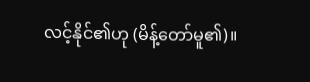လင့်နိုင်၏ဟု (မိန့်တော်မူ၏)။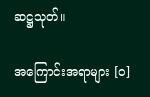ဆဋ္ဌသုတ်။

အကြောင်းအရာများ [၀]